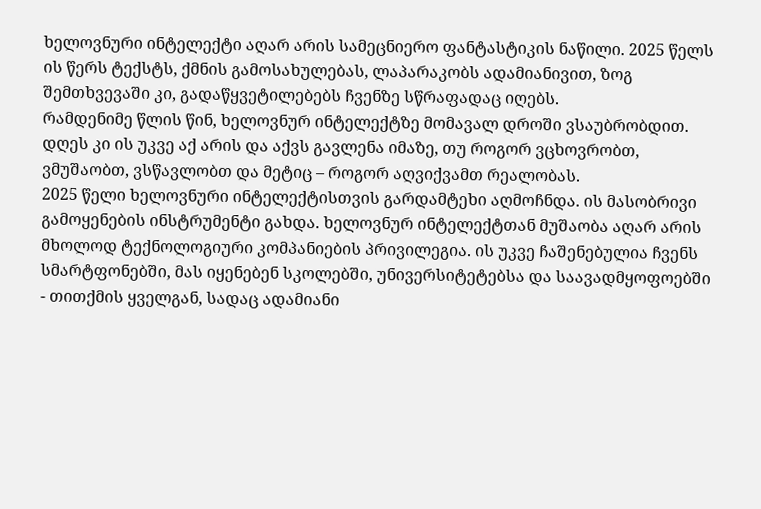ხელოვნური ინტელექტი აღარ არის სამეცნიერო ფანტასტიკის ნაწილი. 2025 წელს ის წერს ტექსტს, ქმნის გამოსახულებას, ლაპარაკობს ადამიანივით, ზოგ შემთხვევაში კი, გადაწყვეტილებებს ჩვენზე სწრაფადაც იღებს.
რამდენიმე წლის წინ, ხელოვნურ ინტელექტზე მომავალ დროში ვსაუბრობდით. დღეს კი ის უკვე აქ არის და აქვს გავლენა იმაზე, თუ როგორ ვცხოვრობთ, ვმუშაობთ, ვსწავლობთ და მეტიც – როგორ აღვიქვამთ რეალობას.
2025 წელი ხელოვნური ინტელექტისთვის გარდამტეხი აღმოჩნდა. ის მასობრივი გამოყენების ინსტრუმენტი გახდა. ხელოვნურ ინტელექტთან მუშაობა აღარ არის მხოლოდ ტექნოლოგიური კომპანიების პრივილეგია. ის უკვე ჩაშენებულია ჩვენს სმარტფონებში, მას იყენებენ სკოლებში, უნივერსიტეტებსა და საავადმყოფოებში - თითქმის ყველგან, სადაც ადამიანი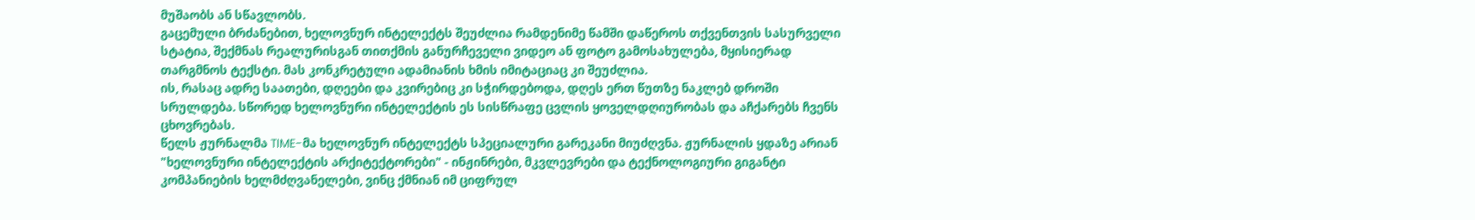მუშაობს ან სწავლობს.
გაცემული ბრძანებით, ხელოვნურ ინტელექტს შეუძლია რამდენიმე წამში დაწეროს თქვენთვის სასურველი სტატია, შექმნას რეალურისგან თითქმის განურჩეველი ვიდეო ან ფოტო გამოსახულება, მყისიერად თარგმნოს ტექსტი. მას კონკრეტული ადამიანის ხმის იმიტაციაც კი შეუძლია.
ის, რასაც ადრე საათები, დღეები და კვირებიც კი სჭირდებოდა, დღეს ერთ წუთზე ნაკლებ დროში სრულდება. სწორედ ხელოვნური ინტელექტის ეს სისწრაფე ცვლის ყოველდღიურობას და აჩქარებს ჩვენს ცხოვრებას.
წელს ჟურნალმა TIME-მა ხელოვნურ ინტელექტს სპეციალური გარეკანი მიუძღვნა. ჟურნალის ყდაზე არიან "ხელოვნური ინტელექტის არქიტექტორები" - ინჟინრები, მკვლევრები და ტექნოლოგიური გიგანტი კომპანიების ხელმძღვანელები, ვინც ქმნიან იმ ციფრულ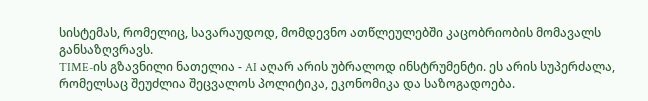სისტემას, რომელიც, სავარაუდოდ, მომდევნო ათწლეულებში კაცობრიობის მომავალს განსაზღვრავს.
TIME-ის გზავნილი ნათელია - AI აღარ არის უბრალოდ ინსტრუმენტი. ეს არის სუპერძალა, რომელსაც შეუძლია შეცვალოს პოლიტიკა, ეკონომიკა და საზოგადოება.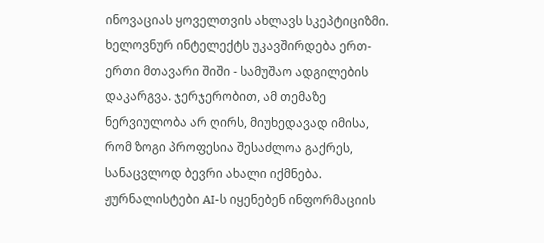ინოვაციას ყოველთვის ახლავს სკეპტიციზმი. ხელოვნურ ინტელექტს უკავშირდება ერთ-ერთი მთავარი შიში - სამუშაო ადგილების დაკარგვა. ჯერჯერობით, ამ თემაზე ნერვიულობა არ ღირს, მიუხედავად იმისა, რომ ზოგი პროფესია შესაძლოა გაქრეს, სანაცვლოდ ბევრი ახალი იქმნება.
ჟურნალისტები AI-ს იყენებენ ინფორმაციის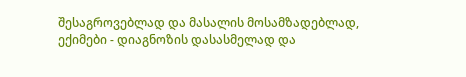შესაგროვებლად და მასალის მოსამზადებლად, ექიმები - დიაგნოზის დასასმელად და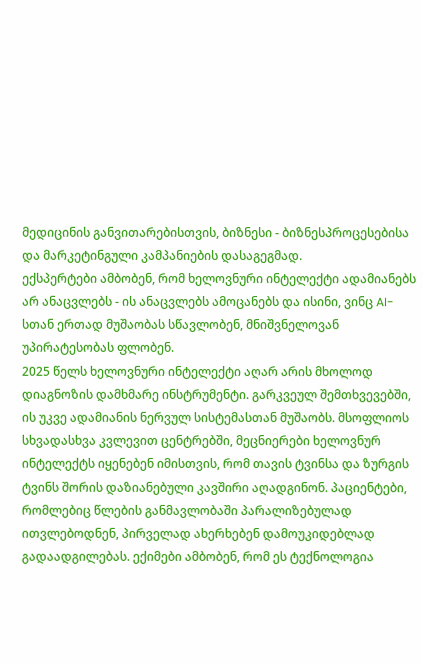მედიცინის განვითარებისთვის, ბიზნესი - ბიზნესპროცესებისა და მარკეტინგული კამპანიების დასაგეგმად.
ექსპერტები ამბობენ, რომ ხელოვნური ინტელექტი ადამიანებს არ ანაცვლებს - ის ანაცვლებს ამოცანებს და ისინი, ვინც AI-სთან ერთად მუშაობას სწავლობენ, მნიშვნელოვან უპირატესობას ფლობენ.
2025 წელს ხელოვნური ინტელექტი აღარ არის მხოლოდ დიაგნოზის დამხმარე ინსტრუმენტი. გარკვეულ შემთხვევებში, ის უკვე ადამიანის ნერვულ სისტემასთან მუშაობს. მსოფლიოს სხვადასხვა კვლევით ცენტრებში, მეცნიერები ხელოვნურ ინტელექტს იყენებენ იმისთვის, რომ თავის ტვინსა და ზურგის ტვინს შორის დაზიანებული კავშირი აღადგინონ. პაციენტები, რომლებიც წლების განმავლობაში პარალიზებულად ითვლებოდნენ, პირველად ახერხებენ დამოუკიდებლად გადაადგილებას. ექიმები ამბობენ, რომ ეს ტექნოლოგია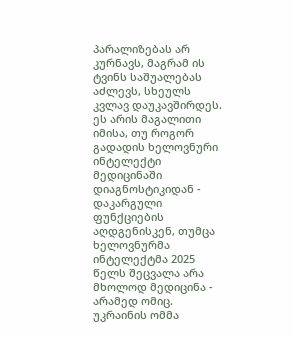პარალიზებას არ კურნავს, მაგრამ ის ტვინს საშუალებას აძლევს, სხეულს კვლავ დაუკავშირდეს.
ეს არის მაგალითი იმისა, თუ როგორ გადადის ხელოვნური ინტელექტი მედიცინაში დიაგნოსტიკიდან - დაკარგული ფუნქციების აღდგენისკენ, თუმცა ხელოვნურმა ინტელექტმა 2025 წელს შეცვალა არა მხოლოდ მედიცინა - არამედ ომიც. უკრაინის ომმა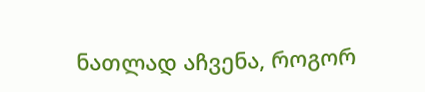ნათლად აჩვენა, როგორ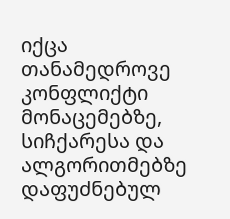იქცა თანამედროვე კონფლიქტი მონაცემებზე, სიჩქარესა და ალგორითმებზე დაფუძნებულ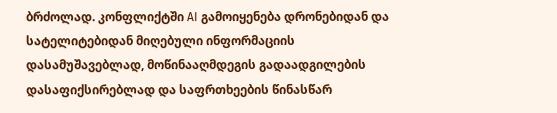ბრძოლად. კონფლიქტში AI გამოიყენება დრონებიდან და სატელიტებიდან მიღებული ინფორმაციის დასამუშავებლად, მოწინააღმდეგის გადაადგილების დასაფიქსირებლად და საფრთხეების წინასწარ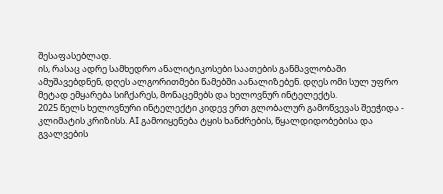შესაფასებლად.
ის, რასაც ადრე სამხედრო ანალიტიკოსები საათების განმავლობაში ამუშავებდნენ, დღეს ალგორითმები წამებში აანალიზებენ. დღეს ომი სულ უფრო მეტად ემყარება სიჩქარეს, მონაცემებს და ხელოვნურ ინტელექტს.
2025 წელს ხელოვნური ინტელექტი კიდევ ერთ გლობალურ გამოწვევას შეეჭიდა - კლიმატის კრიზისს. AI გამოიყენება ტყის ხანძრების, წყალდიდობებისა და გვალვების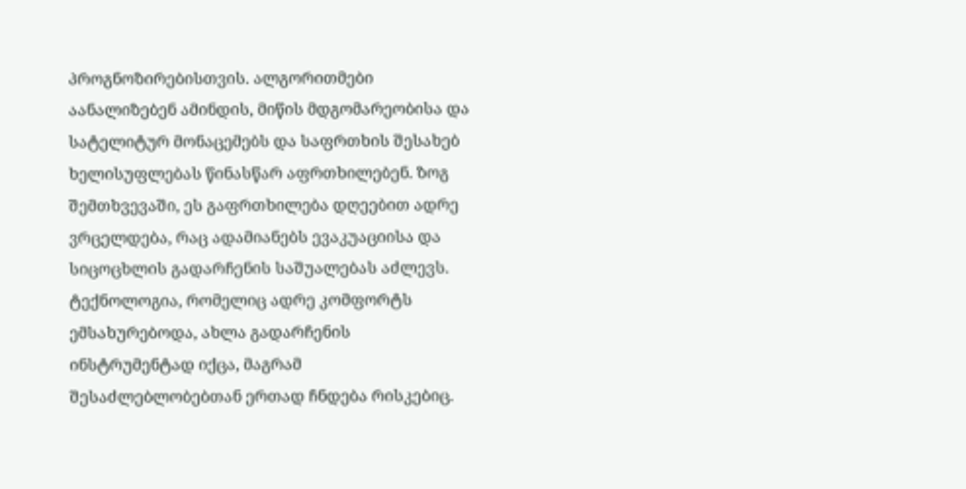პროგნოზირებისთვის. ალგორითმები აანალიზებენ ამინდის, მიწის მდგომარეობისა და სატელიტურ მონაცემებს და საფრთხის შესახებ ხელისუფლებას წინასწარ აფრთხილებენ. ზოგ შემთხვევაში, ეს გაფრთხილება დღეებით ადრე ვრცელდება, რაც ადამიანებს ევაკუაციისა და სიცოცხლის გადარჩენის საშუალებას აძლევს.
ტექნოლოგია, რომელიც ადრე კომფორტს ემსახურებოდა, ახლა გადარჩენის ინსტრუმენტად იქცა, მაგრამ შესაძლებლობებთან ერთად ჩნდება რისკებიც.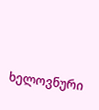ხელოვნური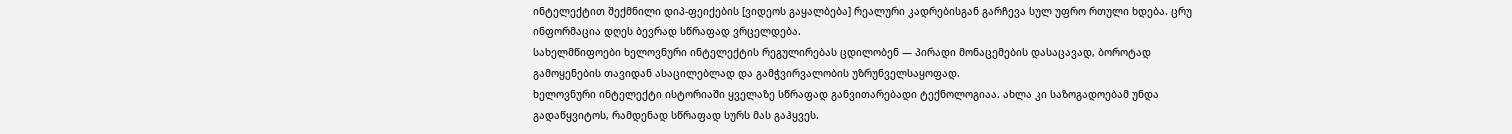ინტელექტით შექმნილი დიპ-ფეიქების [ვიდეოს გაყალბება] რეალური კადრებისგან გარჩევა სულ უფრო რთული ხდება. ცრუ ინფორმაცია დღეს ბევრად სწრაფად ვრცელდება.
სახელმწიფოები ხელოვნური ინტელექტის რეგულირებას ცდილობენ — პირადი მონაცემების დასაცავად, ბოროტად გამოყენების თავიდან ასაცილებლად და გამჭვირვალობის უზრუნველსაყოფად.
ხელოვნური ინტელექტი ისტორიაში ყველაზე სწრაფად განვითარებადი ტექნოლოგიაა. ახლა კი საზოგადოებამ უნდა გადაწყვიტოს, რამდენად სწრაფად სურს მას გაჰყვეს.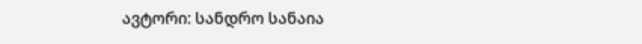ავტორი: სანდრო სანაია